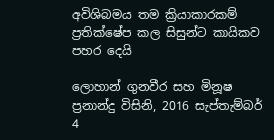අවිශිබමය තම ක්‍රියාකාරකම් ප්‍රතික්ෂේප කල සිසුන්ට කායිකව පහර දෙයි

ලොහාන් ගුනවීර සහ මිනූෂ ප්‍රනාන්දු විසිනි, 2016 සැප්තැම්බර් 4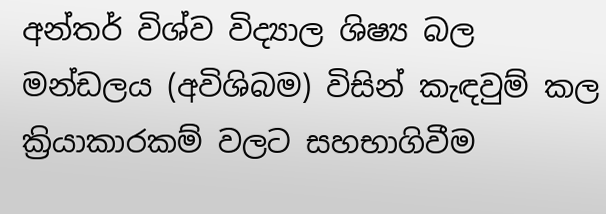අන්තර් විශ්ව විද්‍යාල ශිෂ්‍ය බල මන්ඩලය (අවිශිබම) විසින් කැඳවුම් කල ක්‍රියාකාරකම් වලට සහභාගිවීම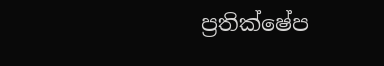ප්‍රතික්ෂේප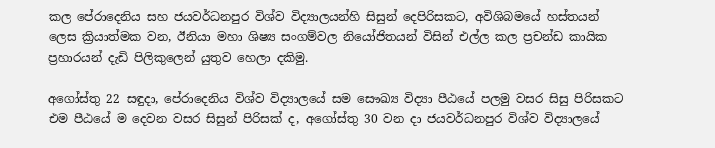කල පේරාදෙනිය සහ ජයවර්ධනපුර විශ්ව විද්‍යාලයන්හි සිසුන් දෙපිරිසකට, අවිශිබමයේ හස්තයන් ලෙස ක්‍රියාත්මක වන, ඊනියා මහා ශිෂ්‍ය සංගම්වල නියෝජිතයන් විසින් එල්ල කල ප්‍රචන්ඩ කායික ප්‍රහාරයන් දැඩි පිලිකුලෙන් යුතුව හෙලා දකිමු.

අගෝස්තු 22 සඳුදා, පේරාදෙනිය විශ්ව විද්‍යාලයේ සම සෞඛ්‍ය විද්‍යා පීඨයේ පලමු වසර සිසු පිරිසකට එම පීඨයේ ම දෙවන වසර සිසුන් පිරිසක් ද, අගෝස්තු 30 වන දා ජයවර්ධනපුර විශ්ව විද්‍යාලයේ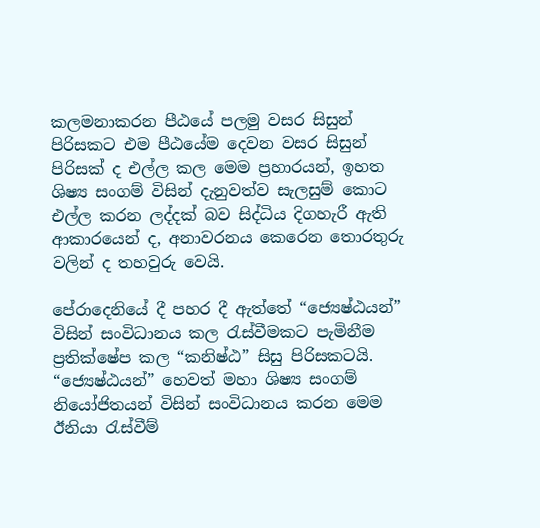කලමනාකරන පීඨයේ පලමු වසර සිසුන් පිරිසකට එම පීඨයේම දෙවන වසර සිසුන් පිරිසක් ද එල්ල කල මෙම ප්‍රහාරයන්, ඉහත ශිෂ්‍ය සංගම් විසින් දැනුවත්ව සැලසුම් කොට එල්ල කරන ලද්දක් බව සිද්ධිය දිගහැරී ඇති ආකාරයෙන් ද, අනාවරනය කෙරෙන තොරතුරු වලින් ද තහවුරු වෙයි.

පේරාදෙනියේ දී පහර දී ඇත්තේ “ජ්‍යෙෂ්ඨයන්” විසින් සංවිධානය කල රැස්වීමකට පැමිනීම ප්‍රතික්ෂේප කල “කනිෂ්ඨ” සිසු පිරිසකටයි. “ජ්‍යෙෂ්ඨයන්” හෙවත් මහා ශිෂ්‍ය සංගම් නියෝජිතයන් විසින් සංවිධානය කරන මෙම ඊනියා රැස්වීම්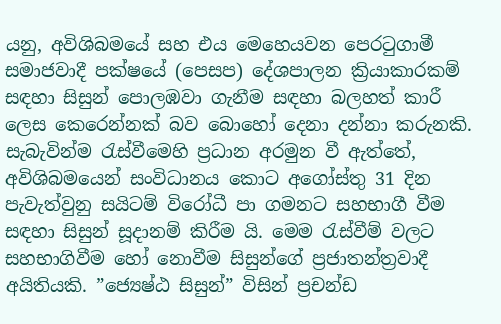යනු, අවිශිබමයේ සහ එය මෙහෙයවන පෙරටුගාමී සමාජවාදී පක්ෂයේ (පෙසප) දේශපාලන ක්‍රියාකාරකම් සඳහා සිසුන් පොලඹවා ගැනීම සඳහා බලහත් කාරී ලෙස කෙරෙන්නක් බව බොහෝ දෙනා දන්නා කරුනකි. සැබැවින්ම රැස්වීමෙහි ප්‍රධාන අරමුන වී ඇත්තේ, අවිශිබමයෙන් සංවිධානය කොට අගෝස්තු 31 දින පැවැත්වුනු සයිටම් විරෝධී පා ගමනට සහභාගී වීම සඳහා සිසුන් සූදානම් කිරීම යි. මෙම රැස්වීම් වලට සහභාගිවීම හෝ නොවීම සිසුන්ගේ ප්‍රජාතන්ත්‍රවාදී අයිතියකි. ”ජ්‍යෙෂ්ඨ සිසුන්” විසින් ප්‍රචන්ඩ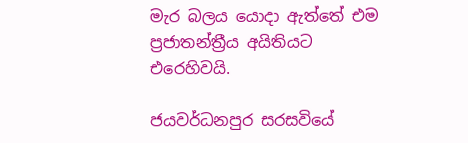මැර බලය යොදා ඇත්තේ එම ප්‍රජාතන්ත්‍රීය අයිතියට එරෙහිවයි.

ජයවර්ධනපුර සරසවියේ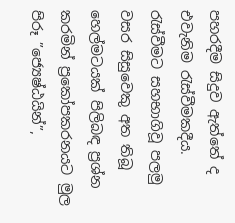පහරදීම සිදුව ඇත්තේ ද එවැනිම රැස්වීමකදීය. රැස්වීමට සහභාගිවූ පලමු වසර සිසුවෙකු අත තිබූ හෙල්මටයක් පිලිබඳ ප්‍රශ්න කරමින් ප්‍රකෝපකරනයට මුල පිරූ ”ජ්‍යෙෂ්ඨයින්”,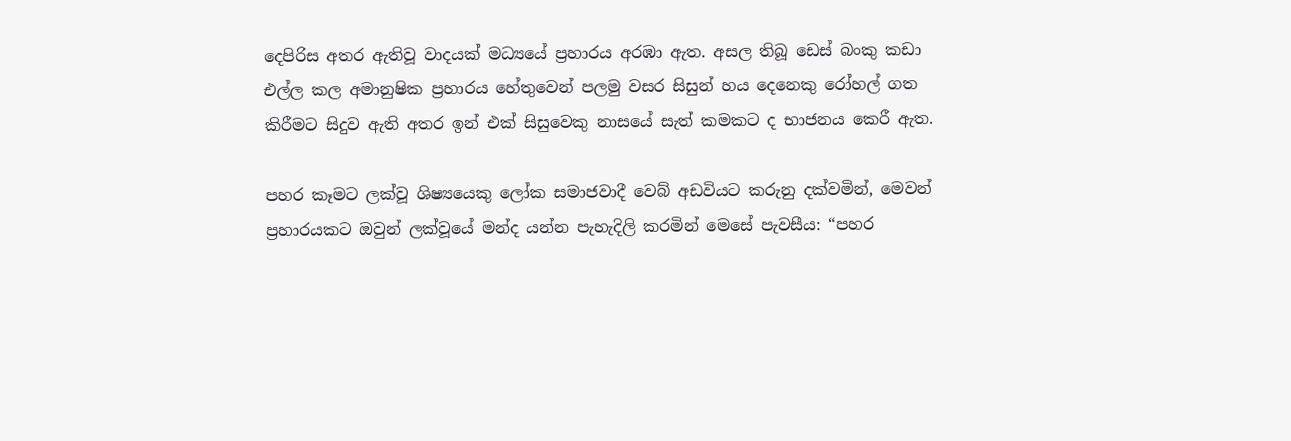දෙපිරිස අතර ඇතිවූ වාදයක් මධ්‍යයේ ප්‍රහාරය අරඹා ඇත. අසල තිබූ ඩෙස් බංකු කඩා එල්ල කල අමානුෂික ප්‍රහාරය හේතුවෙන් පලමු වසර සිසුන් හය දෙනෙකු රෝහල් ගත කිරීමට සිදුව ඇති අතර ඉන් එක් සිසුවෙකු නාසයේ සැත් කමකට ද භාජනය කෙරී ඇත.

පහර කෑමට ලක්වූ ශිෂ්‍යයෙකු ලෝක සමාජවාදී වෙබ් අඩවියට කරුනු දක්වමින්, මෙවන් ප්‍රහාරයකට ඔවුන් ලක්වූයේ මන්ද යන්න පැහැදිලි කරමින් මෙසේ පැවසීය: “පහර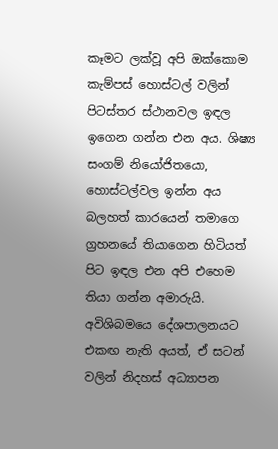කෑමට ලක්වූ අපි ඔක්කොම කැම්පස් හොස්ටල් වලින් පිටස්තර ස්ථානවල ඉඳල ඉගෙන ගන්න එන අය. ශිෂ්‍ය සංගම් නියෝජිතයො, හොස්ටල්වල ඉන්න අය බලහත් කාරයෙන් තමාගෙ ග්‍රහනයේ තියාගෙන හිටියත් පිට ඉඳල එන අපි එහෙම තියා ගන්න අමාරුයි. අවිශිබමයෙ දේශපාලනයට එකඟ නැති අයත්, ඒ සටන් වලින් නිදහස් අධ්‍යාපන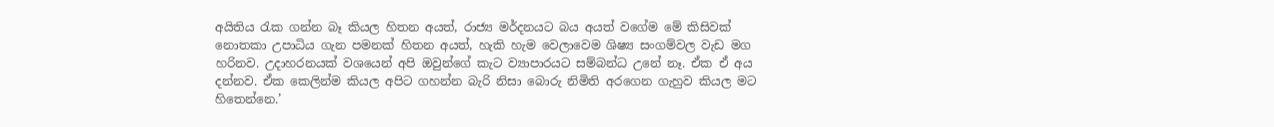අයිතිය රැක ගන්න බෑ කියල හිතන අයත්, රාජ්‍ය මර්දනයට බය අයත් වගේම මේ කිසිවක් නොතකා උපාධිය ගැන පමනක් හිතන අයත්, හැකි හැම වෙලාවෙම ශිෂ්‍ය සංගම්වල වැඩ මග හරිනව. උදාහරනයක් වශයෙන් අපි ඔවුන්ගේ කැට ව්‍යාපාරයට සම්බන්ධ උනේ නෑ. ඒක ඒ අය දන්නව. ඒක කෙලින්ම කියල අපිට ගහන්න බැරි නිසා බොරු නිමිති අරගෙන ගැහුව කියල මට හිතෙන්නෙ.’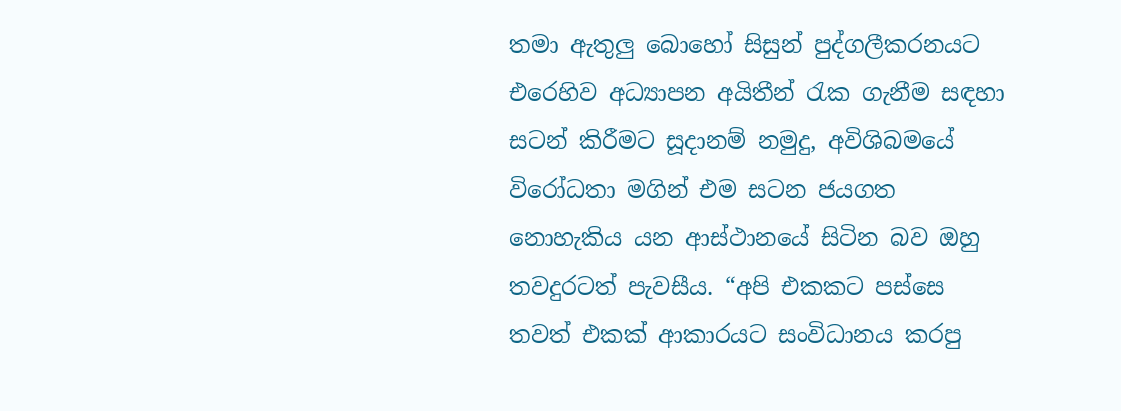තමා ඇතුලු බොහෝ සිසුන් පුද්ගලීකරනයට එරෙහිව අධ්‍යාපන අයිතීන් රැක ගැනීම සඳහා සටන් කිරීමට සූදානම් නමුදු, අවිශිබමයේ විරෝධතා මගින් එම සටන ජයගත නොහැකිය යන ආස්ථානයේ සිටින බව ඔහු තවදුරටත් පැවසීය. “අපි එකකට පස්සෙ තවත් එකක් ආකාරයට සංවිධානය කරපු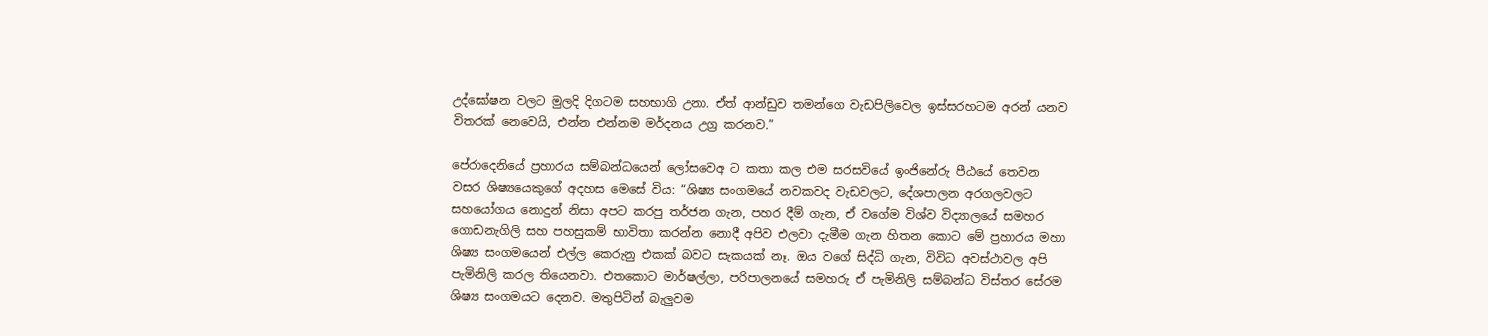උද්ඝෝෂන වලට මුලදි දිගටම සහභාගි උනා. ඒත් ආන්ඩුව තමන්ගෙ වැඩපිලිවෙල ඉස්සරහටම අරන් යනව විතරක් නෙවෙයි, එන්න එන්නම මර්දනය උග්‍ර කරනව.”

පේරාදෙනියේ ප්‍රහාරය සම්බන්ධයෙන් ලෝසවෙඅ ට කතා කල එම සරසවියේ ඉංජිනේරු පීඨයේ තෙවන වසර ශිෂ්‍යයෙකුගේ අදහස මෙසේ විය: “ශිෂ්‍ය සංගමයේ නවකවද වැඩවලට, දේශපාලන අරගලවලට සහයෝගය නොදුන් නිසා අපට කරපු තර්ජන ගැන, පහර දීම් ගැන, ඒ වගේම විශ්ව විද්‍යාලයේ සමහර ගොඩනැගිලි සහ පහසුකම් භාවිතා කරන්න නොදී අපිව එලවා දැමීම ගැන හිතන කොට මේ ප්‍රහාරය මහා ශිෂ්‍ය සංගමයෙන් එල්ල කෙරුනු එකක් බවට සැකයක් නෑ. ඔය වගේ සිද්ධි ගැන, විවිධ අවස්ථාවල අපි පැමිනිලි කරල තියෙනවා. එතකොට මාර්ෂල්ලා, පරිපාලනයේ සමහරු ඒ පැමිනිලි සම්බන්ධ විස්තර සේරම ශිෂ්‍ය සංගමයට දෙනව. මතුපිටින් බැලුවම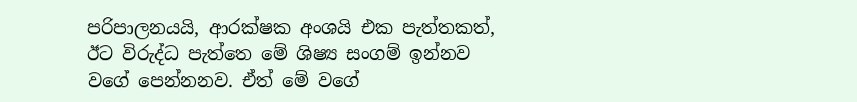පරිපාලනයයි, ආරක්ෂක අංශයි එක පැත්තකත්, ඊට විරුද්ධ පැත්තෙ මේ ශිෂ්‍ය සංගම් ඉන්නව වගේ පෙන්නනව. ඒත් මේ වගේ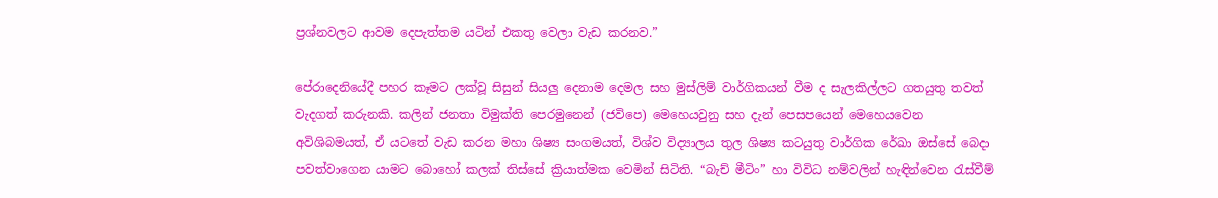ප්‍රශ්නවලට ආවම දෙපැත්තම යටින් එකතු වෙලා වැඩ කරනව.”

පේරාදෙනියේදී පහර කෑමට ලක්වූ සිසුන් සියලු දෙනාම දෙමල සහ මුස්ලිම් වාර්ගිකයන් වීම ද සැලකිල්ලට ගතයුතු තවත් වැදගත් කරුනකි. කලින් ජනතා විමුක්ති පෙරමුනෙන් (ජවිපෙ) මෙහෙයවුනු සහ දැන් පෙසපයෙන් මෙහෙයවෙන අවිශිබමයත්, ඒ යටතේ වැඩ කරන මහා ශිෂ්‍ය සංගමයත්, විශ්ව විද්‍යාලය තුල ශිෂ්‍ය කටයුතු වාර්ගික රේඛා ඔස්සේ බෙදා පවත්වාගෙන යාමට බොහෝ කලක් තිස්සේ ක්‍රියාත්මක වෙමින් සිටිති. “බැච් මීටිං” හා විවිධ නම්වලින් හැඳින්වෙන රැස්වීම්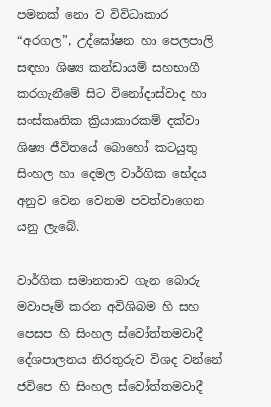පමනක් නො ව විවිධාකාර “අරගල”, උද්ඝෝෂන හා පෙලපාලි සඳහා ශිෂ්‍ය කන්ඩායම් සහභාගී කරගැනීමේ සිට විනෝදාස්වාද හා සංස්කෘතික ක්‍රියාකාරකම් දක්වා ශිෂ්‍ය ජීවිතයේ බොහෝ කටයුතු සිංහල හා දෙමල වාර්ගික භේදය අනුව වෙන වෙනම පවත්වාගෙන යනු ලැබේ.

වාර්ගික සමානතාව ගැන බොරු මවාපෑම් කරන අවිශිබම හි සහ පෙසප හි සිංහල ස්වෝත්තමවාදී දේශපාලනය නිරතුරුව විශද වන්නේ ජවිපෙ හි සිංහල ස්වෝත්තමවාදී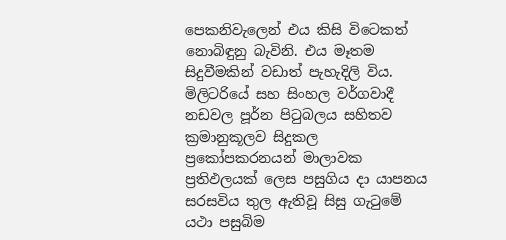පෙකනිවැලෙන් එය කිසි විටෙකත් නොබිඳුනු බැවිනි. එය මෑතම සිදුවීමකින් වඩාත් පැහැදිලි විය. මිලිටරියේ සහ සිංහල වර්ගවාදී නඩවල පූර්න පිටුබලය සහිතව ක්‍රමානුකූලව සිදුකල ප්‍රකෝපකරනයන් මාලාවක ප්‍රතිඵලයක් ලෙස පසුගිය දා යාපනය සරසවිය තුල ඇතිවූ සිසු ගැටුමේ යථා පසුබිම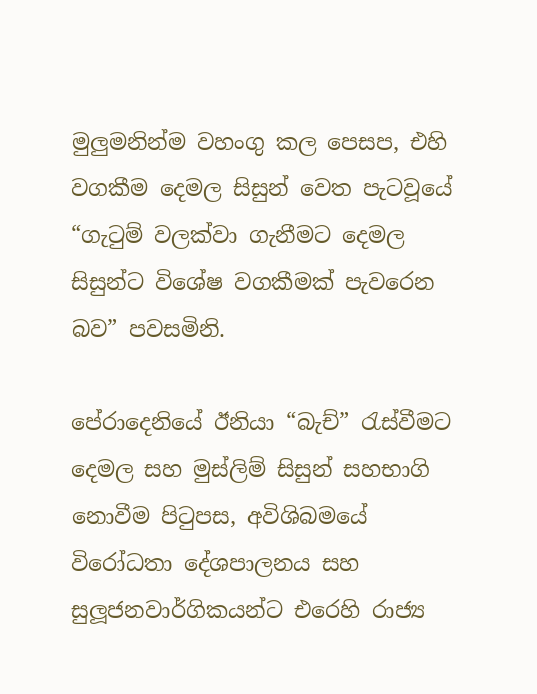මුලුමනින්ම වහංගු කල පෙසප, එහි වගකීම දෙමල සිසුන් වෙත පැටවූයේ “ගැටුම් වලක්වා ගැනීමට දෙමල සිසුන්ට විශේෂ වගකීමක් පැවරෙන බව” පවසමිනි.

පේරාදෙනියේ ඊනියා “බැච්” රැස්වීමට දෙමල සහ මුස්ලිම් සිසුන් සහභාගි නොවීම පිටුපස, අවිශිබමයේ විරෝධතා දේශපාලනය සහ සුලූජනවාර්ගිකයන්ට එරෙහි රාජ්‍ය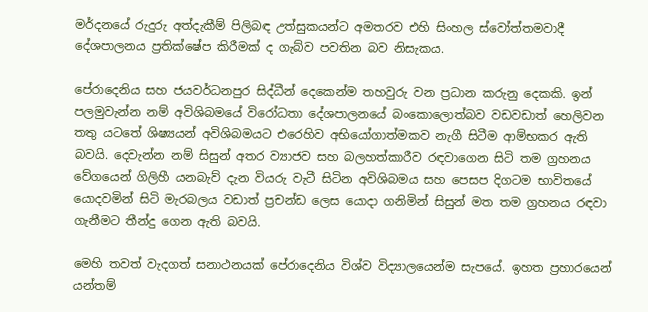මර්දනයේ රුදුරු අත්දැකීම් පිලිබඳ උත්සුකයන්ට අමතරව එහි සිංහල ස්වෝත්තමවාදී දේශපාලනය ප්‍රතික්ෂේප කිරීමක් ද ගැබ්ව පවතින බව නිසැකය.

පේරාදෙනිය සහ ජයවර්ධනපුර සිද්ධීන් දෙකෙන්ම තහවුරු වන ප්‍රධාන කරුනු දෙකකි. ඉන් පලමුවැන්න නම් අවිශිබමයේ විරෝධතා දේශපාලනයේ බංකොලොත්බව වඩවඩාත් හෙලිවන තතු යටතේ ශිෂ්‍යයන් අවිශිබමයට එරෙහිව අභියෝගාත්මකව නැගී සිටීම ආම්භකර ඇති බවයි. දෙවැන්න නම් සිසුන් අතර ව්‍යාජව සහ බලහත්කාරීව රඳවාගෙන සිටි තම ග්‍රහනය වේගයෙන් ගිලිහී යනබැව් දැන වියරු වැටී සිටින අවිශිබමය සහ පෙසප දිගටම භාවිතයේ යොදවමින් සිටි මැරබලය වඩාත් ප්‍රචන්ඩ ලෙස යොදා ගනිමින් සිසුන් මත තම ග්‍රහනය රඳවා ගැනීමට තීන්දු ගෙන ඇති බවයි.

මෙහි තවත් වැදගත් සනාථනයක් පේරාදෙනිය විශ්ව විද්‍යාලයෙන්ම සැපයේ. ඉහත ප්‍රහාරයෙන් යන්තම්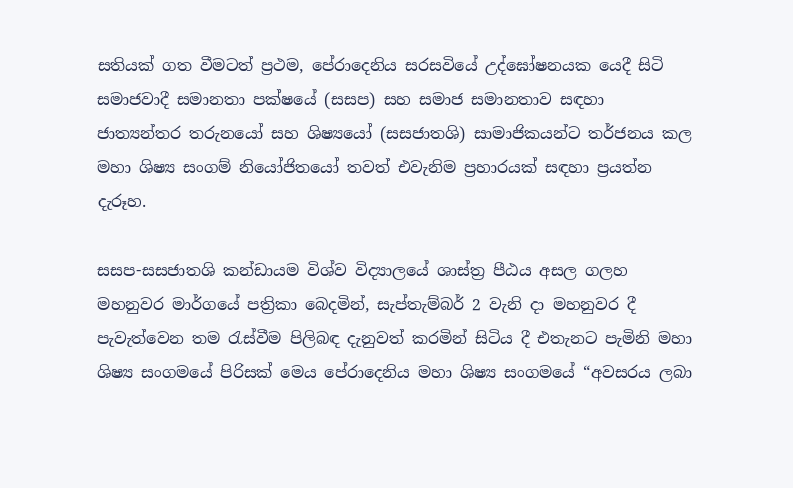සතියක් ගත වීමටත් ප්‍රථම, පේරාදෙනිය සරසවියේ උද්ඝෝෂනයක යෙදී සිටි සමාජවාදී සමානතා පක්ෂයේ (සසප) සහ සමාජ සමානතාව සඳහා ජාත්‍යන්තර තරුනයෝ සහ ශිෂ්‍යයෝ (සසජාතශි) සාමාජිකයන්ට තර්ජනය කල මහා ශිෂ්‍ය සංගම් නියෝජිතයෝ තවත් එවැනිම ප්‍රහාරයක් සඳහා ප්‍රයත්න දැරූහ.

සසප-සසජාතශි කන්ඩායම විශ්ව විද්‍යාලයේ ශාස්ත්‍ර පීඨය අසල ගලහ මහනුවර මාර්ගයේ පත්‍රිකා බෙදමින්, සැප්තැම්බර් 2 වැනි දා මහනුවර දී පැවැත්වෙන තම රැස්වීම පිලිබඳ දැනුවත් කරමින් සිටිය දී එතැනට පැමිනි මහා ශිෂ්‍ය සංගමයේ පිරිසක් මෙය පේරාදෙනිය මහා ශිෂ්‍ය සංගමයේ “අවසරය ලබා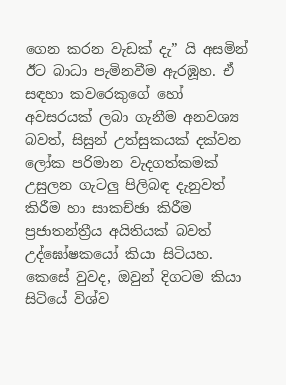ගෙන කරන වැඩක් දැ” යි අසමින් ඊට බාධා පැමිනවීම ඇරඹූහ. ඒ සඳහා කවරෙකුගේ හෝ අවසරයක් ලබා ගැනීම අනවශ්‍ය බවත්, සිසුන් උත්සුකයක් දක්වන ලෝක පරිමාන වැදගත්කමක් උසුලන ගැටලු පිලිබඳ දැනුවත් කිරීම හා සාකච්ඡා කිරීම ප්‍රජාතන්ත්‍රීය අයිතියක් බවත් උද්ඝෝෂකයෝ කියා සිටියහ. කෙසේ වුවද, ඔවුන් දිගටම කියා සිටියේ විශ්ව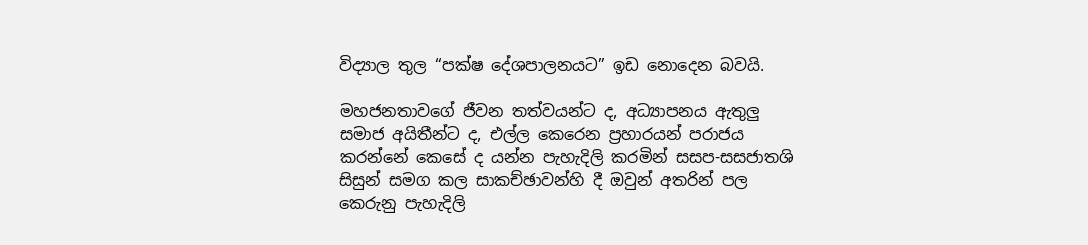විද්‍යාල තුල “පක්ෂ දේශපාලනයට” ඉඩ නොදෙන බවයි.

මහජනතාවගේ ජීවන තත්වයන්ට ද, අධ්‍යාපනය ඇතුලු සමාජ අයිතීන්ට ද, එල්ල කෙරෙන ප්‍රහාරයන් පරාජය කරන්නේ කෙසේ ද යන්න පැහැදිලි කරමින් සසප-සසජාතශි සිසුන් සමග කල සාකච්ඡාවන්හි දී ඔවුන් අතරින් පල කෙරුනු පැහැදිලි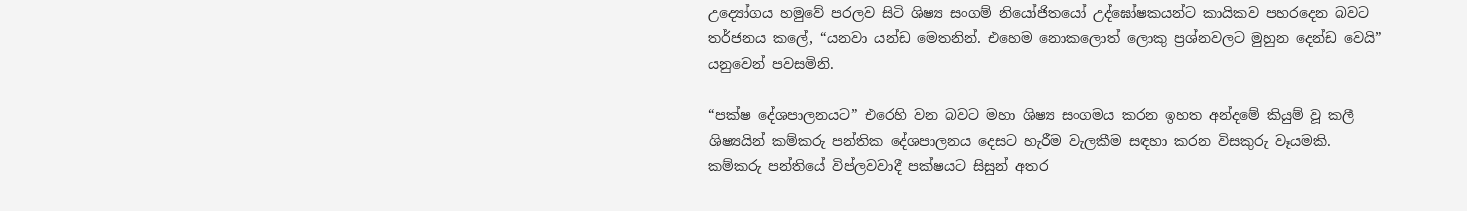උද්‍යෝගය හමුවේ පරලව සිටි ශිෂ්‍ය සංගම් නියෝජිතයෝ උද්ඝෝෂකයන්ට කායිකව පහරදෙන බවට තර්ජනය කලේ, “යනවා යන්ඩ මෙතනින්. එහෙම නොකලොත් ලොකු ප්‍රශ්නවලට මුහුන දෙන්ඩ වෙයි” යනුවෙන් පවසමිනි.

“පක්ෂ දේශපාලනයට” එරෙහි වන බවට මහා ශිෂ්‍ය සංගමය කරන ඉහත අන්දමේ කියුම් වූ කලී ශිෂ්‍යයින් කම්කරු පන්තික දේශපාලනය දෙසට හැරීම වැලකීම සඳහා කරන විසකුරු වෑයමකි. කම්කරු පන්තියේ විප්ලවවාදී පක්ෂයට සිසුන් අතර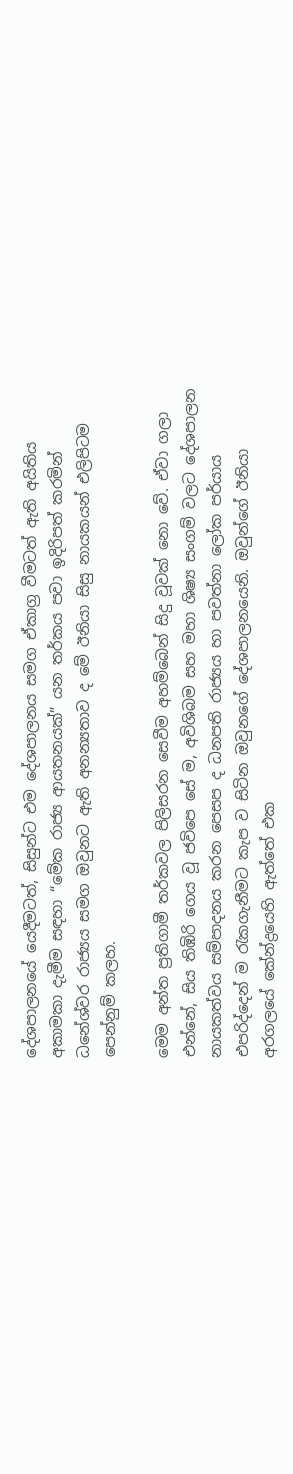දේශපාලනයේ යෙදීමටත්, සිසුන්ට එම දේශපාලනය සමග ඒකාග්‍ර වීමටත් ඇති අයිතිය අකාමකා දැමීම සඳහා “මේක රාජ්‍ය ආයතනයක්” යන තර්කය පවා ඉදිරිපත් කරමින් ධනේශ්වර රාජ්‍යය සමග ඔවුනට ඇති අනන්‍යතාව ද මේ ඊනියා සිසු නායකයන් එලිපිටම පෙන්නුම් කලහ.

මෙම අන්ත ප්‍රතිගාමී තර්කවල පිලිසරන සෙවීම අහම්බෙන් සිදු වූවක් නො වේ. ඒවා ගලා එන්නේ, සිය තිඹිරි ගෙය වූ ජවිපෙ සේ ම, අවිශිබම සහ මහා ශිෂ්‍ය සංගම් වලට දේශපාලන නායකත්වය සම්පාදනය කරන පෙසප ද ධනපති රාජ්‍යය හා පවත්නා ලෝක පර්යාය එපරිද්දෙන් ම රැකගැනීමට කැප ව සිටින ඔවුනගේ දේශපාලනයෙනි. ඔවුන්ගේ ඊනියා අරගලයේ කේන්ද්‍රයෙහි ඇත්තේ එක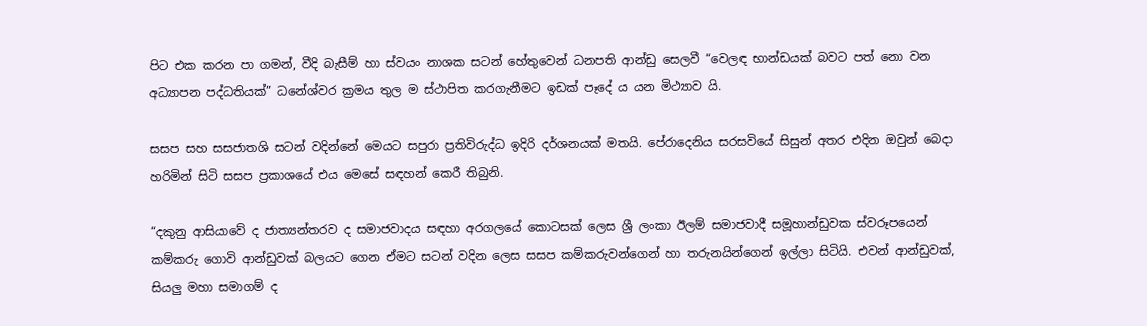පිට එක කරන පා ගමන්, වීදි බැසීම් හා ස්වයං නාශක සටන් හේතුවෙන් ධනපති ආන්ඩු සෙලවී “වෙලඳ භාන්ඩයක් බවට පත් නො වන අධ්‍යාපන පද්ධතියක්” ධනේශ්වර ක්‍රමය තුල ම ස්ථාපිත කරගැනීමට ඉඩක් පෑදේ ය යන මිථ්‍යාව යි.

සසප සහ සසජාතශි සටන් වදින්නේ මෙයට සපුරා ප්‍රතිවිරුද්ධ ඉදිරි දර්ශනයක් මතයි. පේරාදෙනිය සරසවියේ සිසුන් අතර එදින ඔවුන් බෙදා හරිමින් සිටි සසප ප්‍රකාශයේ එය මෙසේ සඳහන් කෙරී තිබුනි.

“දකුනු ආසියාවේ ද ජාත්‍යන්තරව ද සමාජවාදය සඳහා අරගලයේ කොටසක් ලෙස ශ්‍රී ලංකා ඊලම් සමාජවාදී සමූහාන්ඩුවක ස්වරූපයෙන් කම්කරු ගොවි ආන්ඩුවක් බලයට ගෙන ඒමට සටන් වදින ලෙස සසප කම්කරුවන්ගෙන් හා තරුනයින්ගෙන් ඉල්ලා සිටියි. එවන් ආන්ඩුවක්, සියලු මහා සමාගම් ද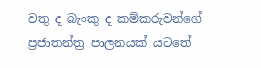වතු ද බැංකු ද කම්කරුවන්ගේ ප්‍රජාතන්ත්‍ර පාලනයක් යටතේ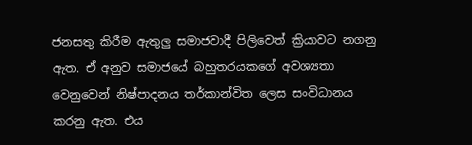ජනසතු කිරීම ඇතුලු සමාජවාදී පිලිවෙත් ක්‍රියාවට නගනු ඇත. ඒ අනුව සමාජයේ බහුතරයකගේ අවශ්‍යතා වෙනුවෙන් නිෂ්පාදනය තර්කාන්විත ලෙස සංවිධානය කරනු ඇත. එය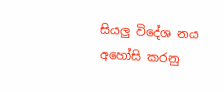සියලු විදේශ නය අහෝසි කරනු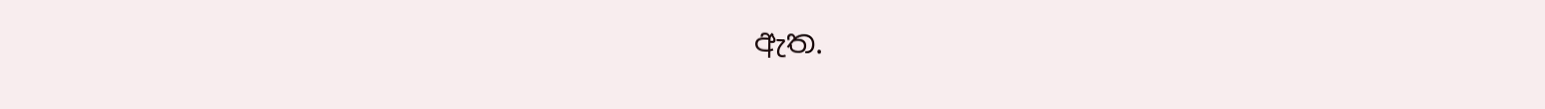ඇත.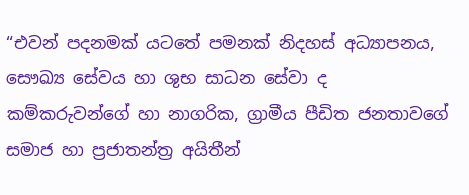“එවන් පදනමක් යටතේ පමනක් නිදහස් අධ්‍යාපනය, සෞඛ්‍ය සේවය හා ශුභ සාධන සේවා ද කම්කරුවන්ගේ හා නාගරික, ග්‍රාමීය පීඩිත ජනතාවගේ සමාජ හා ප්‍රජාතන්ත්‍ර අයිතීන්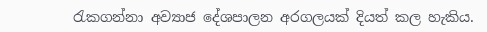රැකගන්නා අව්‍යාජ දේශපාලන අරගලයක් දියත් කල හැකිය.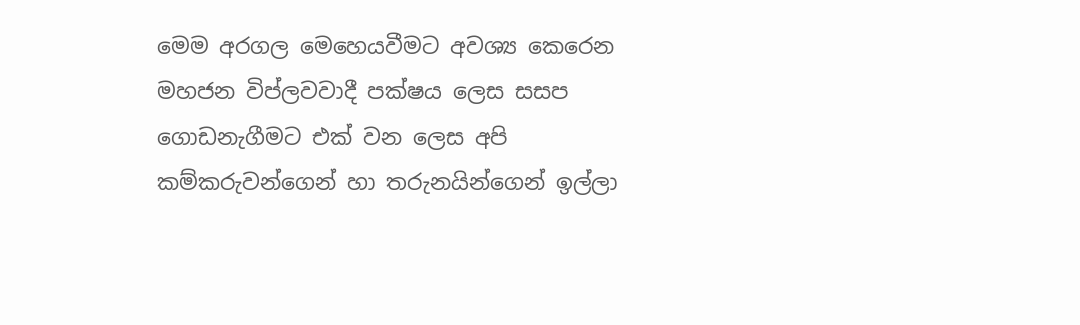මෙම අරගල මෙහෙයවීමට අවශ්‍ය කෙරෙන මහජන විප්ලවවාදී පක්ෂය ලෙස සසප ගොඩනැගීමට එක් වන ලෙස අපි කම්කරුවන්ගෙන් හා තරුනයින්ගෙන් ඉල්ලා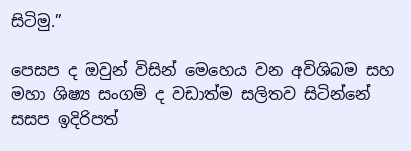සිටිමු.”

පෙසප ද ඔවුන් විසින් මෙහෙය වන අවිශිබම සහ මහා ශිෂ්‍ය සංගම් ද වඩාත්ම සලිතව සිටින්නේ සසප ඉදිරිපත්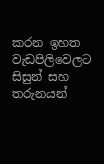කරන ඉහත වැඩපිලිවෙලට සිසුන් සහ තරුනයන්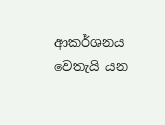ආකර්ශනය වෙතැයි යන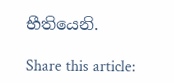භීතියෙනි.

Share this article: